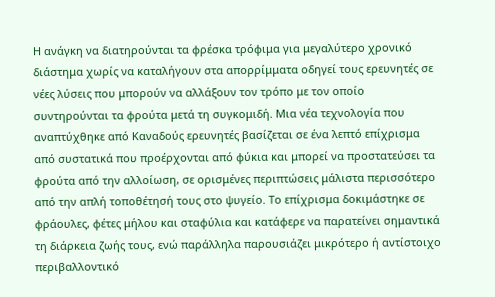Η ανάγκη να διατηρούνται τα φρέσκα τρόφιμα για μεγαλύτερο χρονικό διάστημα χωρίς να καταλήγουν στα απορρίμματα οδηγεί τους ερευνητές σε νέες λύσεις που μπορούν να αλλάξουν τον τρόπο με τον οποίο συντηρούνται τα φρούτα μετά τη συγκομιδή. Μια νέα τεχνολογία που αναπτύχθηκε από Καναδούς ερευνητές βασίζεται σε ένα λεπτό επίχρισμα από συστατικά που προέρχονται από φύκια και μπορεί να προστατεύσει τα φρούτα από την αλλοίωση, σε ορισμένες περιπτώσεις μάλιστα περισσότερο από την απλή τοποθέτησή τους στο ψυγείο. Το επίχρισμα δοκιμάστηκε σε φράουλες, φέτες μήλου και σταφύλια και κατάφερε να παρατείνει σημαντικά τη διάρκεια ζωής τους, ενώ παράλληλα παρουσιάζει μικρότερο ή αντίστοιχο περιβαλλοντικό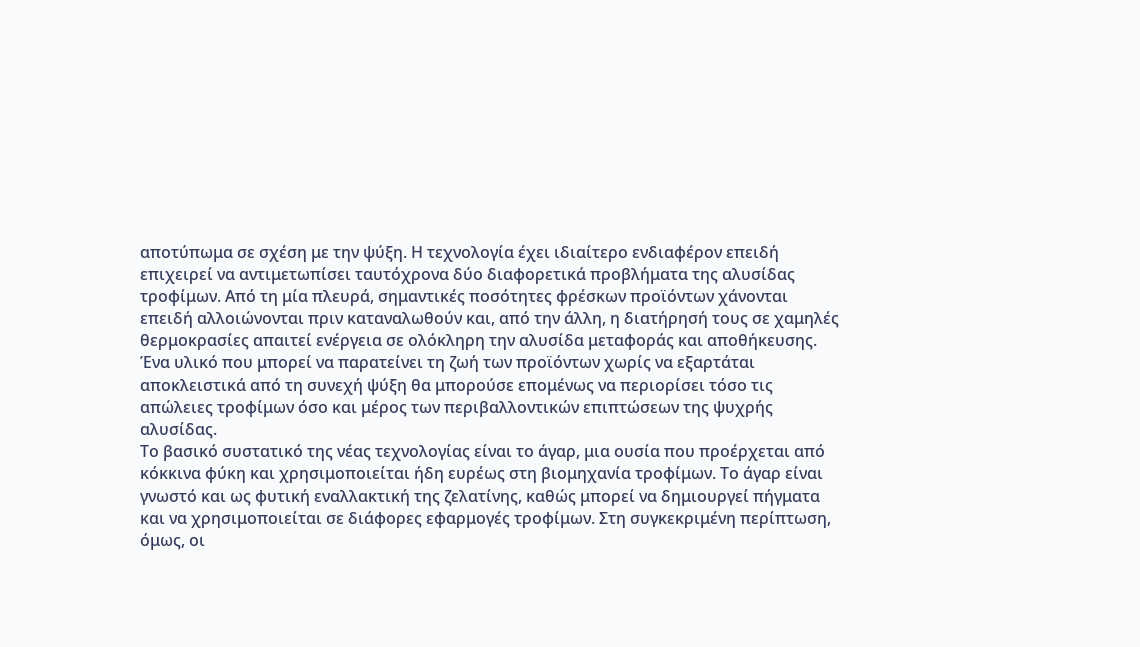αποτύπωμα σε σχέση με την ψύξη. Η τεχνολογία έχει ιδιαίτερο ενδιαφέρον επειδή επιχειρεί να αντιμετωπίσει ταυτόχρονα δύο διαφορετικά προβλήματα της αλυσίδας τροφίμων. Από τη μία πλευρά, σημαντικές ποσότητες φρέσκων προϊόντων χάνονται επειδή αλλοιώνονται πριν καταναλωθούν και, από την άλλη, η διατήρησή τους σε χαμηλές θερμοκρασίες απαιτεί ενέργεια σε ολόκληρη την αλυσίδα μεταφοράς και αποθήκευσης. Ένα υλικό που μπορεί να παρατείνει τη ζωή των προϊόντων χωρίς να εξαρτάται αποκλειστικά από τη συνεχή ψύξη θα μπορούσε επομένως να περιορίσει τόσο τις απώλειες τροφίμων όσο και μέρος των περιβαλλοντικών επιπτώσεων της ψυχρής αλυσίδας.
Το βασικό συστατικό της νέας τεχνολογίας είναι το άγαρ, μια ουσία που προέρχεται από κόκκινα φύκη και χρησιμοποιείται ήδη ευρέως στη βιομηχανία τροφίμων. Το άγαρ είναι γνωστό και ως φυτική εναλλακτική της ζελατίνης, καθώς μπορεί να δημιουργεί πήγματα και να χρησιμοποιείται σε διάφορες εφαρμογές τροφίμων. Στη συγκεκριμένη περίπτωση, όμως, οι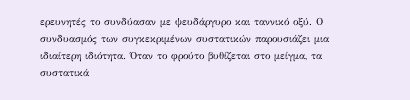ερευνητές το συνδύασαν με ψευδάργυρο και ταννικό οξύ. Ο συνδυασμός των συγκεκριμένων συστατικών παρουσιάζει μια ιδιαίτερη ιδιότητα. Όταν το φρούτο βυθίζεται στο μείγμα, τα συστατικά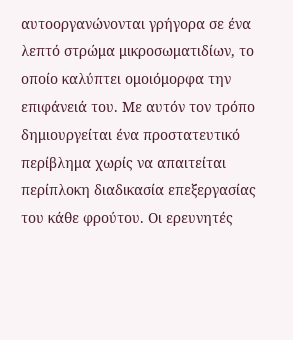αυτοοργανώνονται γρήγορα σε ένα λεπτό στρώμα μικροσωματιδίων, το οποίο καλύπτει ομοιόμορφα την επιφάνειά του. Με αυτόν τον τρόπο δημιουργείται ένα προστατευτικό περίβλημα χωρίς να απαιτείται περίπλοκη διαδικασία επεξεργασίας του κάθε φρούτου. Οι ερευνητές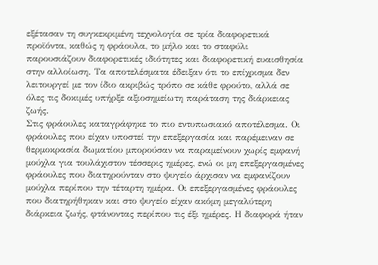εξέτασαν τη συγκεκριμένη τεχνολογία σε τρία διαφορετικά προϊόντα, καθώς η φράουλα, το μήλο και το σταφύλι παρουσιάζουν διαφορετικές ιδιότητες και διαφορετική ευαισθησία στην αλλοίωση. Τα αποτελέσματα έδειξαν ότι το επίχρισμα δεν λειτουργεί με τον ίδιο ακριβώς τρόπο σε κάθε φρούτο, αλλά σε όλες τις δοκιμές υπήρξε αξιοσημείωτη παράταση της διάρκειας ζωής.
Στις φράουλες καταγράφηκε το πιο εντυπωσιακό αποτέλεσμα. Οι φράουλες που είχαν υποστεί την επεξεργασία και παρέμειναν σε θερμοκρασία δωματίου μπορούσαν να παραμείνουν χωρίς εμφανή μούχλα για τουλάχιστον τέσσερις ημέρες, ενώ οι μη επεξεργασμένες φράουλες που διατηρούνταν στο ψυγείο άρχισαν να εμφανίζουν μούχλα περίπου την τέταρτη ημέρα. Οι επεξεργασμένες φράουλες που διατηρήθηκαν και στο ψυγείο είχαν ακόμη μεγαλύτερη διάρκεια ζωής, φτάνοντας περίπου τις έξι ημέρες. Η διαφορά ήταν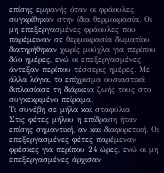επίσης εμφανής όταν οι φράουλες συγκρίθηκαν στην ίδια θερμοκρασία. Οι μη επεξεργασμένες φράουλες που παρέμειναν σε θερμοκρασία δωματίου διατηρήθηκαν χωρίς μούχλα για περίπου δύο ημέρες, ενώ οι επεξεργασμένες άντεξαν περίπου τέσσερις ημέρες. Με άλλα λόγια, το επίχρισμα ουσιαστικά διπλασίασε τη διάρκεια ζωής τους στο συγκεκριμένο πείραμα.
Τι συνέβη σε μήλα και σταφύλια
Στις φέτες μήλου η επίδραση ήταν επίσης σημαντική, αν και διαφορετική. Οι επεξεργασμένες φέτες παρέμεναν φρέσκες για περίπου 24 ώρες, ενώ οι μη επεξεργασμένες άρχισαν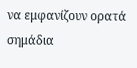να εμφανίζουν ορατά σημάδια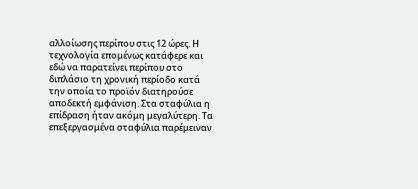αλλοίωσης περίπου στις 12 ώρες. Η τεχνολογία επομένως κατάφερε και εδώ να παρατείνει περίπου στο διπλάσιο τη χρονική περίοδο κατά την οποία το προϊόν διατηρούσε αποδεκτή εμφάνιση. Στα σταφύλια η επίδραση ήταν ακόμη μεγαλύτερη. Τα επεξεργασμένα σταφύλια παρέμειναν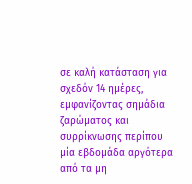σε καλή κατάσταση για σχεδόν 14 ημέρες, εμφανίζοντας σημάδια ζαρώματος και συρρίκνωσης περίπου μία εβδομάδα αργότερα από τα μη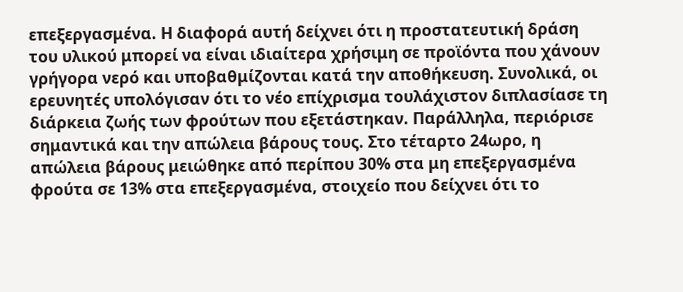επεξεργασμένα. Η διαφορά αυτή δείχνει ότι η προστατευτική δράση του υλικού μπορεί να είναι ιδιαίτερα χρήσιμη σε προϊόντα που χάνουν γρήγορα νερό και υποβαθμίζονται κατά την αποθήκευση. Συνολικά, οι ερευνητές υπολόγισαν ότι το νέο επίχρισμα τουλάχιστον διπλασίασε τη διάρκεια ζωής των φρούτων που εξετάστηκαν. Παράλληλα, περιόρισε σημαντικά και την απώλεια βάρους τους. Στο τέταρτο 24ωρο, η απώλεια βάρους μειώθηκε από περίπου 30% στα μη επεξεργασμένα φρούτα σε 13% στα επεξεργασμένα, στοιχείο που δείχνει ότι το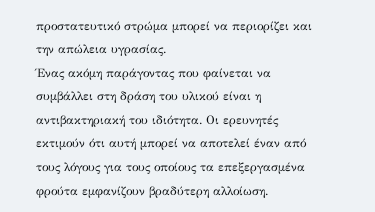προστατευτικό στρώμα μπορεί να περιορίζει και την απώλεια υγρασίας.
Ένας ακόμη παράγοντας που φαίνεται να συμβάλλει στη δράση του υλικού είναι η αντιβακτηριακή του ιδιότητα. Οι ερευνητές εκτιμούν ότι αυτή μπορεί να αποτελεί έναν από τους λόγους για τους οποίους τα επεξεργασμένα φρούτα εμφανίζουν βραδύτερη αλλοίωση.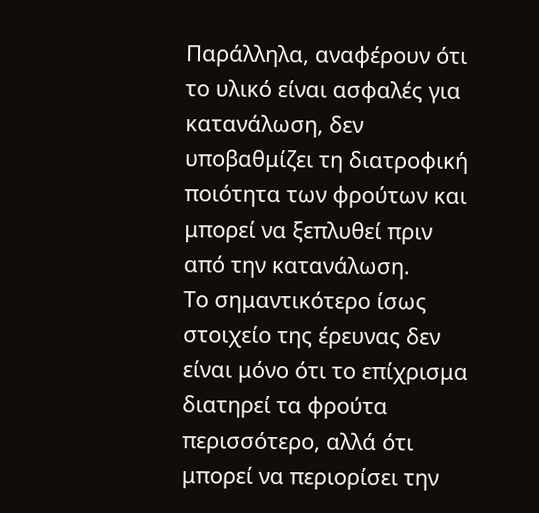Παράλληλα, αναφέρουν ότι το υλικό είναι ασφαλές για κατανάλωση, δεν υποβαθμίζει τη διατροφική ποιότητα των φρούτων και μπορεί να ξεπλυθεί πριν από την κατανάλωση.
Το σημαντικότερο ίσως στοιχείο της έρευνας δεν είναι μόνο ότι το επίχρισμα διατηρεί τα φρούτα περισσότερο, αλλά ότι μπορεί να περιορίσει την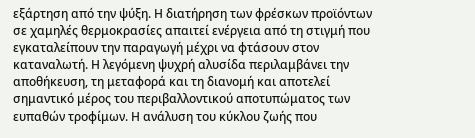εξάρτηση από την ψύξη. Η διατήρηση των φρέσκων προϊόντων σε χαμηλές θερμοκρασίες απαιτεί ενέργεια από τη στιγμή που εγκαταλείπουν την παραγωγή μέχρι να φτάσουν στον καταναλωτή. Η λεγόμενη ψυχρή αλυσίδα περιλαμβάνει την αποθήκευση, τη μεταφορά και τη διανομή και αποτελεί σημαντικό μέρος του περιβαλλοντικού αποτυπώματος των ευπαθών τροφίμων. Η ανάλυση του κύκλου ζωής που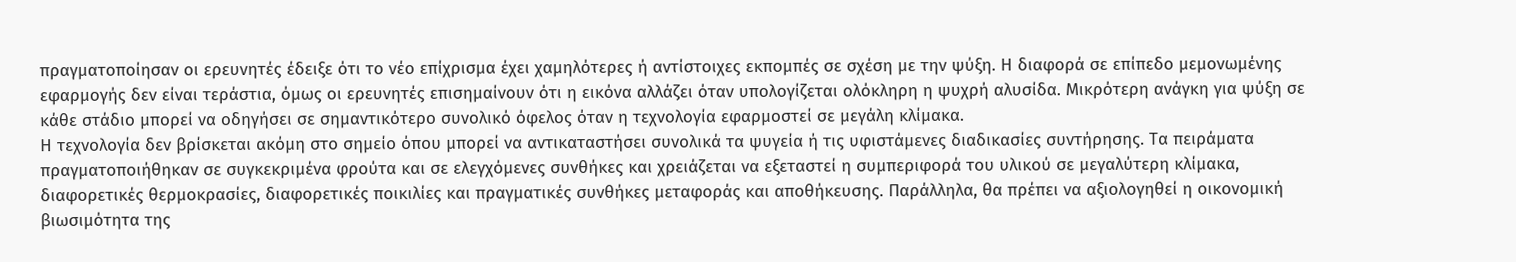πραγματοποίησαν οι ερευνητές έδειξε ότι το νέο επίχρισμα έχει χαμηλότερες ή αντίστοιχες εκπομπές σε σχέση με την ψύξη. Η διαφορά σε επίπεδο μεμονωμένης εφαρμογής δεν είναι τεράστια, όμως οι ερευνητές επισημαίνουν ότι η εικόνα αλλάζει όταν υπολογίζεται ολόκληρη η ψυχρή αλυσίδα. Μικρότερη ανάγκη για ψύξη σε κάθε στάδιο μπορεί να οδηγήσει σε σημαντικότερο συνολικό όφελος όταν η τεχνολογία εφαρμοστεί σε μεγάλη κλίμακα.
Η τεχνολογία δεν βρίσκεται ακόμη στο σημείο όπου μπορεί να αντικαταστήσει συνολικά τα ψυγεία ή τις υφιστάμενες διαδικασίες συντήρησης. Τα πειράματα πραγματοποιήθηκαν σε συγκεκριμένα φρούτα και σε ελεγχόμενες συνθήκες και χρειάζεται να εξεταστεί η συμπεριφορά του υλικού σε μεγαλύτερη κλίμακα, διαφορετικές θερμοκρασίες, διαφορετικές ποικιλίες και πραγματικές συνθήκες μεταφοράς και αποθήκευσης. Παράλληλα, θα πρέπει να αξιολογηθεί η οικονομική βιωσιμότητα της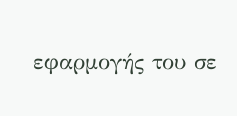εφαρμογής του σε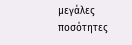μεγάλες ποσότητες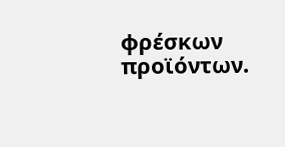φρέσκων προϊόντων.